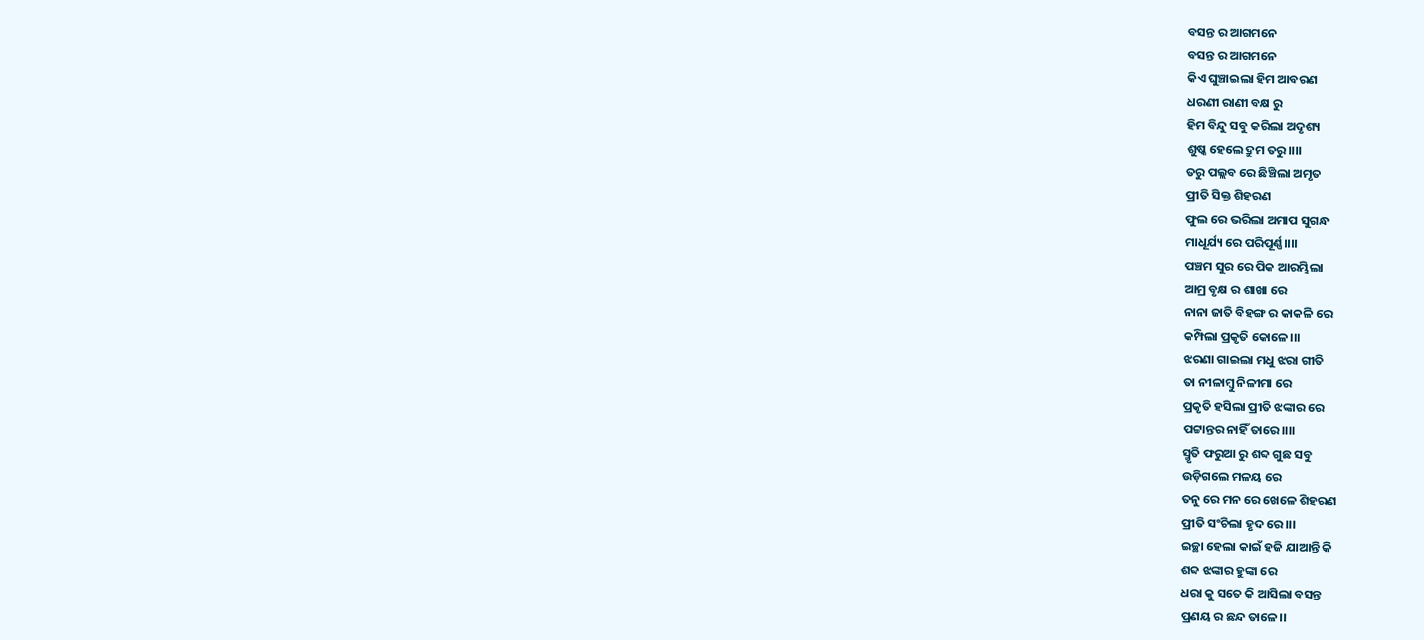ବସନ୍ତ ର ଆଗମନେ
ବସନ୍ତ ର ଆଗମନେ
କିଏ ଘୁଞ୍ଚାଇଲା ହିମ ଆବରଣ
ଧରଣୀ ରାଣୀ ବକ୍ଷ ରୁ
ହିମ ବିନ୍ଦୁ ସବୁ କରିଲା ଅଦୃଶ୍ୟ
ଶୁଷ୍କ ହେଲେ ଦ୍ରୁମ ତରୁ।।।।
ତରୁ ପଲ୍ଲବ ରେ ଛିଞ୍ଚିଲା ଅମୃତ
ପ୍ରୀତି ସିକ୍ତ ଶିହରଣ
ଫୁଲ ରେ ଭରିଲା ଅମାପ ସୁଗନ୍ଧ
ମାଧୂର୍ଯ୍ୟ ରେ ପରିପୂର୍ଣ୍ଣ।।।।
ପଞ୍ଚମ ସୁର ରେ ପିକ ଆରମ୍ଭିଲା
ଆମ୍ର ବୃକ୍ଷ ର ଶାଖା ରେ
ନାନା ଜାତି ବିହଙ୍ଗ ର କାକଳି ରେ
କମ୍ପିଲା ପ୍ରକୃତି କୋଳେ।।।
ଝରଣା ଗାଇଲା ମଧୁ ଝରା ଗୀତି
ତା ନୀଳାମ୍ବୁ ନିଳୀମା ରେ
ପ୍ରକୃତି ହସିଲା ପ୍ରୀତି ଝଙ୍କାର ରେ
ପଟ୍ଟାନ୍ତର ନାହିଁ ତାରେ।।।।
ସ୍ମୃତି ଫରୁଆ ରୁ ଶବ୍ଦ ଗୁଛ ସବୁ
ଉଡ଼ିଗଲେ ମଳୟ ରେ
ତନୁ ରେ ମନ ରେ ଖେଳେ ଶିହରଣ
ପ୍ରୀତି ସଂଚିଲା ହୃଦ ରେ।।।
ଇଚ୍ଛା ହେଲା କାଇଁ ହଜି ଯାଆନ୍ତି କି
ଶବ୍ଦ ଝଙ୍କାର ହୁଙ୍କା ରେ
ଧରା କୁ ସତେ କି ଆସିଲା ବସନ୍ତ
ପ୍ରଣୟ ର ଛନ୍ଦ ତାଳେ।।